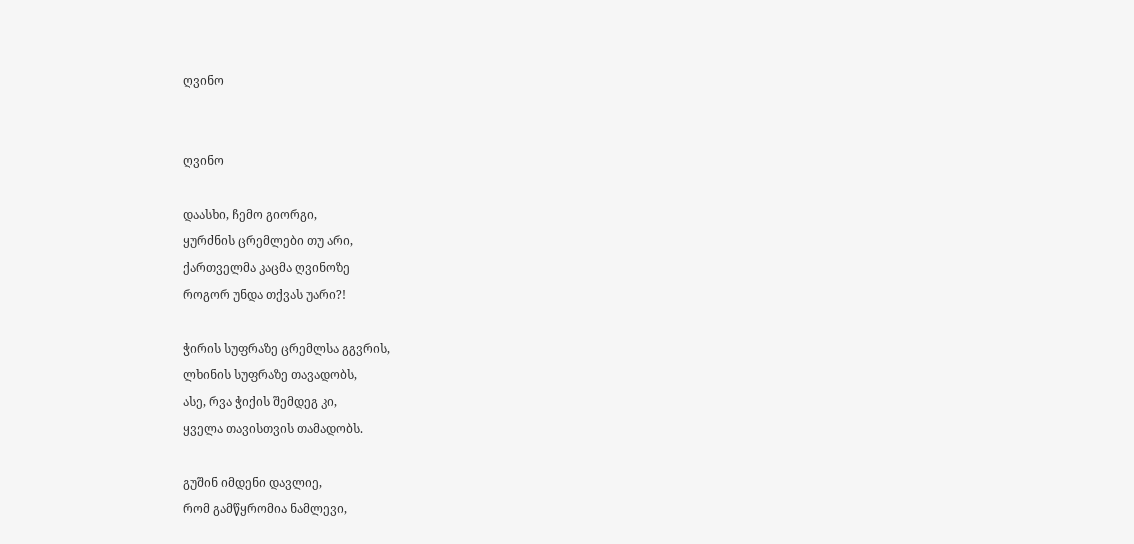ღვინო


ღვინო

დაასხი, ჩემო გიორგი,
ყურძნის ცრემლები თუ არი,
ქართველმა კაცმა ღვინოზე
როგორ უნდა თქვას უარი?!

ჭირის სუფრაზე ცრემლსა გგვრის,
ლხინის სუფრაზე თავადობს,
ასე, რვა ჭიქის შემდეგ კი,
ყველა თავისთვის თამადობს.

გუშინ იმდენი დავლიე,
რომ გამწყრომია ნამლევი,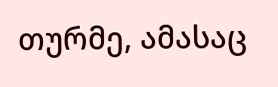თურმე, ამასაც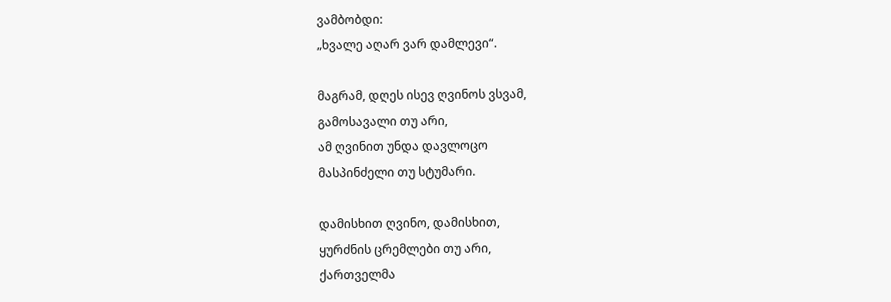ვამბობდი:
„ხვალე აღარ ვარ დამლევი“.

მაგრამ, დღეს ისევ ღვინოს ვსვამ,
გამოსავალი თუ არი,
ამ ღვინით უნდა დავლოცო
მასპინძელი თუ სტუმარი.

დამისხით ღვინო, დამისხით,
ყურძნის ცრემლები თუ არი,
ქართველმა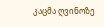კაცმა ღვინოზე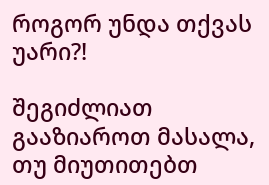როგორ უნდა თქვას უარი?!

შეგიძლიათ გააზიაროთ მასალა, თუ მიუთითებთ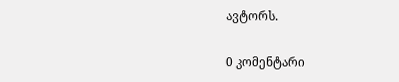ავტორს.

0 კომენტარი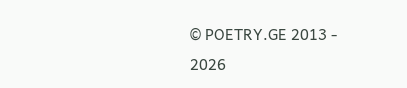© POETRY.GE 2013 - 2026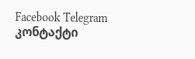Facebook Telegram კონტაქტი